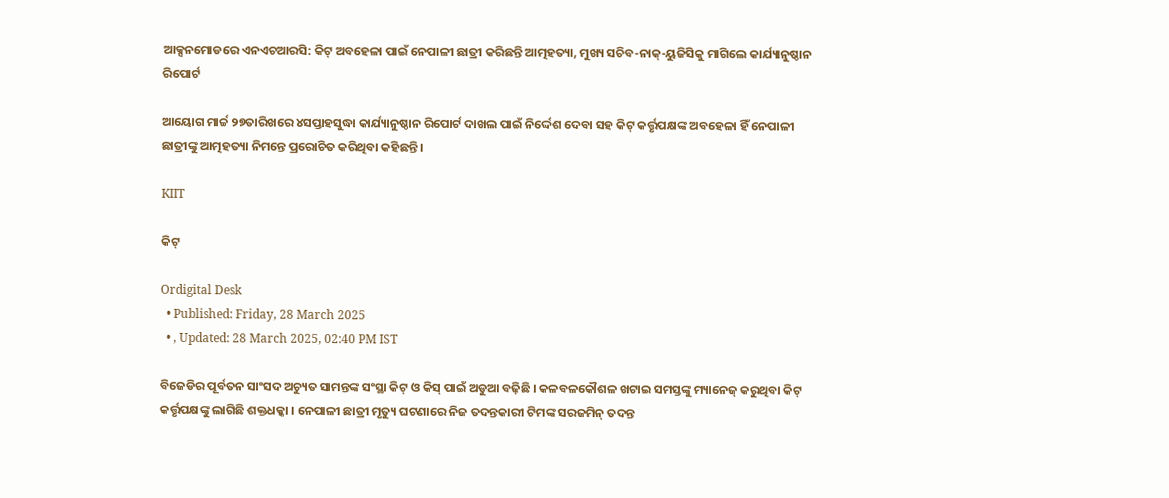ଆକ୍ସନମୋଡରେ ଏନଏଚଆରସି: କିଟ୍ ଅବହେଳା ପାଇଁ ନେପାଳୀ ଛାତ୍ରୀ କରିଛନ୍ତି ଆତ୍ମହତ୍ୟା, ମୁଖ୍ୟ ସଚିବ-ନାକ୍‌-ୟୁଜିସିକୁ ମାଗିଲେ କାର୍ଯ୍ୟାନୁଷ୍ଠାନ ରିପୋର୍ଟ

ଆୟୋଗ ମାର୍ଚ୍ଚ ୨୭ତାରିଖରେ ୪ସପ୍ତାହସୁଦ୍ଧା କାର୍ଯ୍ୟାନୁଷ୍ଠାନ ରିପୋର୍ଟ ଦାଖଲ ପାଇଁ ନିର୍ଦ୍ଦେଶ ଦେବା ସହ କିଟ୍ କର୍ତ୍ତୃପକ୍ଷଙ୍କ ଅବହେଳା ହିଁ ନେପାଳୀ ଛାତ୍ରୀଙ୍କୁ ଆତ୍ମହତ୍ୟା ନିମନ୍ତେ ପ୍ରରୋଚିତ କରିଥିବା କହିଛନ୍ତି ।

KIIT

କିଟ୍‌

Ordigital Desk
  • Published: Friday, 28 March 2025
  • , Updated: 28 March 2025, 02:40 PM IST

ବିଜେଡିର ପୂର୍ବତନ ସାଂସଦ ଅଚ୍ୟୁତ ସାମନ୍ତଙ୍କ ସଂସ୍ଥା କିଟ୍ ଓ କିସ୍ ପାଇଁ ଅଡୁଆ ବଢ଼ିଛି । କଳବଳକୌଶଳ ଖଟାଇ ସମସ୍ତଙ୍କୁ ମ୍ୟାନେଜ୍ କରୁଥିବା କିଟ୍ କର୍ତ୍ତୃପକ୍ଷଙ୍କୁ ଲାଗିଛି ଶକ୍ତଧକ୍କା । ନେପାଳୀ ଛାତ୍ରୀ ମୃତ୍ୟୁ ଘଟଣାରେ ନିଜ ତଦନ୍ତକାରୀ ଟିମଙ୍କ ସରଜମିନ୍ ତଦନ୍ତ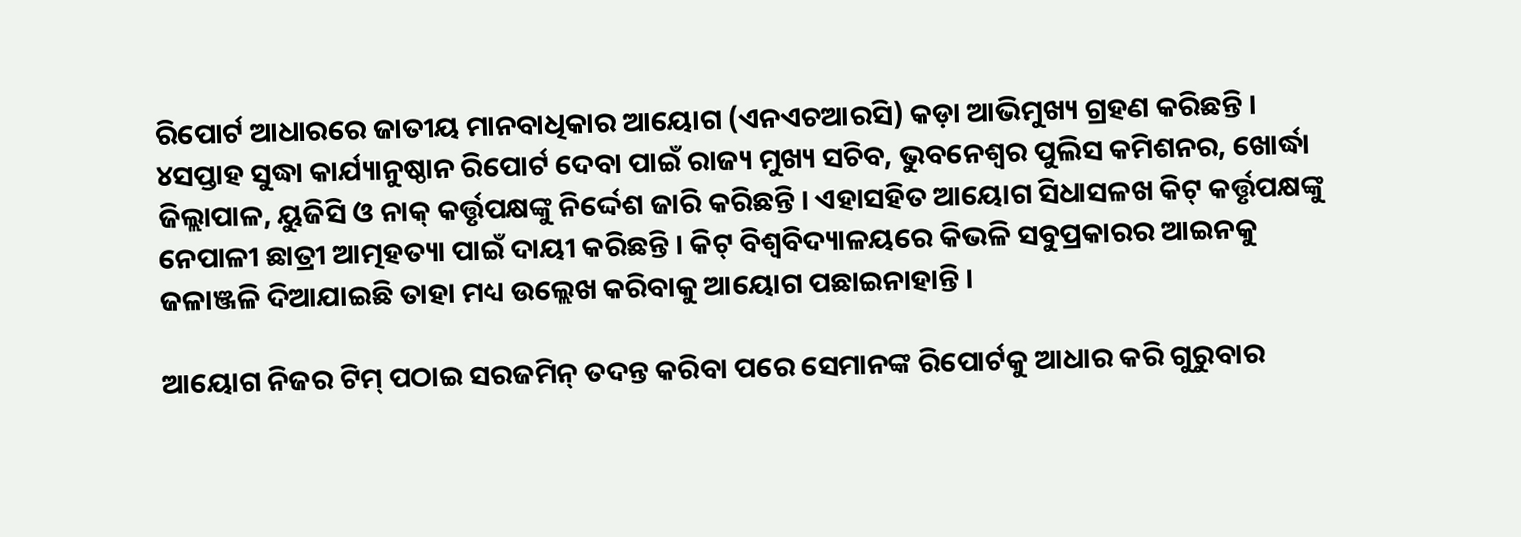ରିପୋର୍ଟ ଆଧାରରେ ଜାତୀୟ ମାନବାଧିକାର ଆୟୋଗ (ଏନଏଚଆରସି) କଡ଼ା ଆଭିମୁଖ୍ୟ ଗ୍ରହଣ କରିଛନ୍ତି । ୪ସପ୍ତାହ ସୁଦ୍ଧା କାର୍ଯ୍ୟାନୁଷ୍ଠାନ ରିପୋର୍ଟ ଦେବା ପାଇଁ ରାଜ୍ୟ ମୁଖ୍ୟ ସଚିବ, ଭୁବନେଶ୍ୱର ପୁଲିସ କମିଶନର, ଖୋର୍ଦ୍ଧା ଜିଲ୍ଲାପାଳ, ୟୁଜିସି ଓ ନାକ୍ କର୍ତ୍ତୃପକ୍ଷଙ୍କୁ ନିର୍ଦ୍ଦେଶ ଜାରି କରିଛନ୍ତି । ଏହାସହିତ ଆୟୋଗ ସିଧାସଳଖ କିଟ୍ କର୍ତ୍ତୃପକ୍ଷଙ୍କୁ ନେପାଳୀ ଛାତ୍ରୀ ଆତ୍ମହତ୍ୟା ପାଇଁ ଦାୟୀ କରିଛନ୍ତି । କିଟ୍ ବିଶ୍ୱବିଦ୍ୟାଳୟରେ କିଭଳି ସବୁପ୍ରକାରର ଆଇନକୁ ଜଳାଞ୍ଜଳି ଦିଆଯାଇଛି ତାହା ମଧ୍ୟ ଉଲ୍ଲେଖ କରିବାକୁ ଆୟୋଗ ପଛାଇନାହାନ୍ତି ।

ଆୟୋଗ ନିଜର ଟିମ୍ ପଠାଇ ସରଜମିନ୍ ତଦନ୍ତ କରିବା ପରେ ସେମାନଙ୍କ ରିପୋର୍ଟକୁ ଆଧାର କରି ଗୁରୁବାର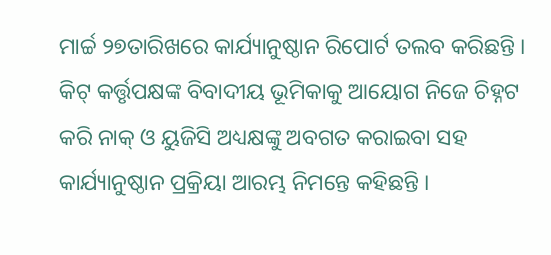ମାର୍ଚ୍ଚ ୨୭ତାରିଖରେ କାର୍ଯ୍ୟାନୁଷ୍ଠାନ ରିପୋର୍ଟ ତଲବ କରିଛନ୍ତି । କିଟ୍ କର୍ତ୍ତୃପକ୍ଷଙ୍କ ବିବାଦୀୟ ଭୂମିକାକୁ ଆୟୋଗ ନିଜେ ଚିହ୍ନଟ କରି ନାକ୍ ଓ ୟୁଜିସି ଅଧ୍ୟକ୍ଷଙ୍କୁ ଅବଗତ କରାଇବା ସହ କାର୍ଯ୍ୟାନୁଷ୍ଠାନ ପ୍ରକ୍ରିୟା ଆରମ୍ଭ ନିମନ୍ତେ କହିଛନ୍ତି ।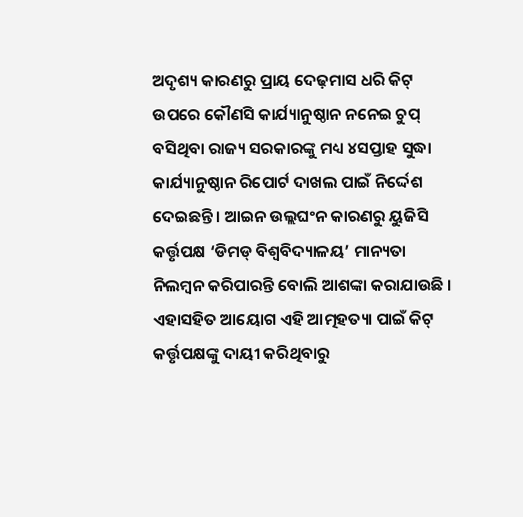ଅଦୃଶ୍ୟ କାରଣରୁ ପ୍ରାୟ ଦେଢ଼ମାସ ଧରି କିଟ୍ ଉପରେ କୌଣସି କାର୍ଯ୍ୟାନୁଷ୍ଠାନ ନନେଇ ଚୁପ୍ ବସିଥିବା ରାଜ୍ୟ ସରକାରଙ୍କୁ ମଧ୍ୟ ୪ସପ୍ତାହ ସୁଦ୍ଧା କାର୍ଯ୍ୟାନୁଷ୍ଠାନ ରିପୋର୍ଟ ଦାଖଲ ପାଇଁ ନିର୍ଦ୍ଦେଶ ଦେଇଛନ୍ତି । ଆଇନ ଉଲ୍ଲଘଂନ କାରଣରୁ ୟୁଜିସି କର୍ତ୍ତୃପକ୍ଷ ‘ଡିମଡ୍ ବିଶ୍ୱବିଦ୍ୟାଳୟ’ ମାନ୍ୟତା ନିଲମ୍ବନ କରିପାରନ୍ତି ବୋଲି ଆଶଙ୍କା କରାଯାଉଛି । ଏହାସହିତ ଆୟୋଗ ଏହି ଆତ୍ମହତ୍ୟା ପାଇଁ କିଟ୍ କର୍ତ୍ତୃପକ୍ଷଙ୍କୁ ଦାୟୀ କରିଥିବାରୁ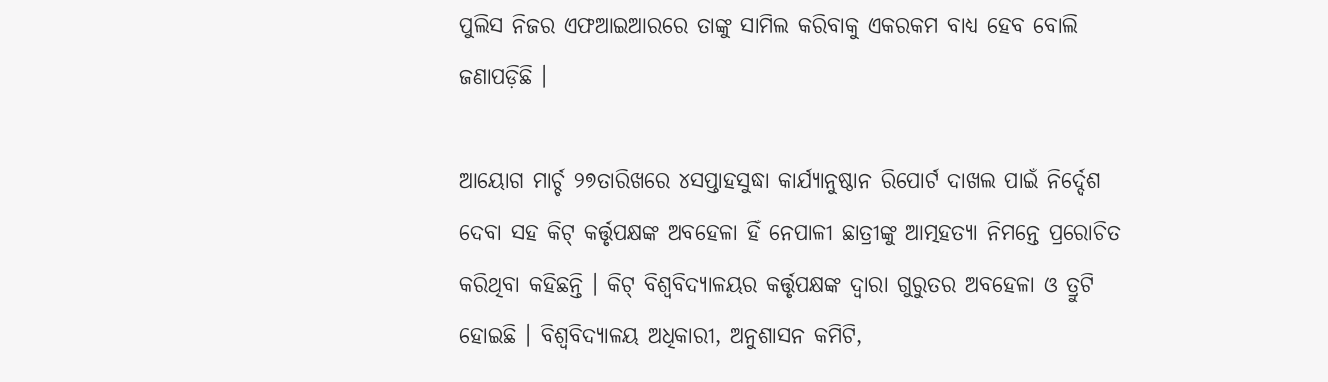ପୁଲିସ ନିଜର ଏଫଆଇଆରରେ ତାଙ୍କୁ ସାମିଲ କରିବାକୁ ଏକରକମ ବାଧ୍ୟ ହେବ ବୋଲି ଜଣାପଡ଼ିଛି ।

ଆୟୋଗ ମାର୍ଚ୍ଚ ୨୭ତାରିଖରେ ୪ସପ୍ତାହସୁଦ୍ଧା କାର୍ଯ୍ୟାନୁଷ୍ଠାନ ରିପୋର୍ଟ ଦାଖଲ ପାଇଁ ନିର୍ଦ୍ଦେଶ ଦେବା ସହ କିଟ୍ କର୍ତ୍ତୃପକ୍ଷଙ୍କ ଅବହେଳା ହିଁ ନେପାଳୀ ଛାତ୍ରୀଙ୍କୁ ଆତ୍ମହତ୍ୟା ନିମନ୍ତେ ପ୍ରରୋଚିତ କରିଥିବା କହିଛନ୍ତି । କିଟ୍ ବିଶ୍ୱବିଦ୍ୟାଳୟର କର୍ତ୍ତୃପକ୍ଷଙ୍କ ଦ୍ୱାରା ଗୁରୁତର ଅବହେଳା ଓ ତ୍ରୁଟି ହୋଇଛି । ବିଶ୍ୱବିଦ୍ୟାଳୟ ଅଧିକାରୀ, ଅନୁଶାସନ କମିଟି,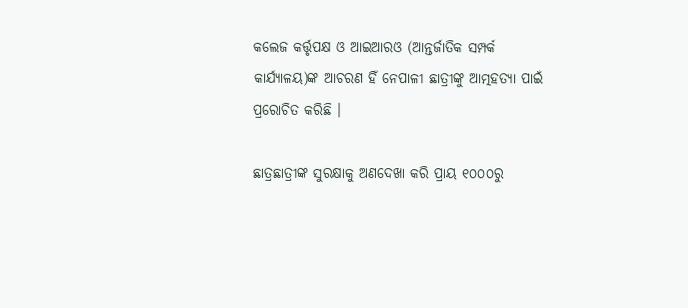କଲେଜ କର୍ତ୍ତୃପକ୍ଷ ଓ ଆଇଆରଓ (ଆନ୍ତର୍ଜାତିକ ସମ୍ପର୍କ କାର୍ଯ୍ୟାଳୟ)ଙ୍କ ଆଚରଣ ହିଁ ନେପାଳୀ ଛାତ୍ରୀଙ୍କୁ ଆତ୍ମହତ୍ୟା ପାଇଁ ପ୍ରରୋଚିତ କରିଛି ।

ଛାତ୍ରଛାତ୍ରୀଙ୍କ ସୁରକ୍ଷାକୁ ଅଣଦେଖା କରି ପ୍ରାୟ ୧୦୦୦ରୁ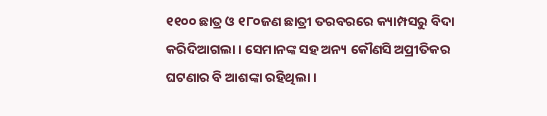୧୧୦୦ ଛାତ୍ର ଓ ୧୮୦ଜଣ ଛାତ୍ରୀ ତରବରରେ କ୍ୟାମ୍ପସରୁ ବିଦା କରିଦିଆଗଲା । ସେମାନଙ୍କ ସହ ଅନ୍ୟ କୌଣସି ଅପ୍ରୀତିକର ଘଟଣାର ବି ଆଶଙ୍କା ରହିଥିଲା ।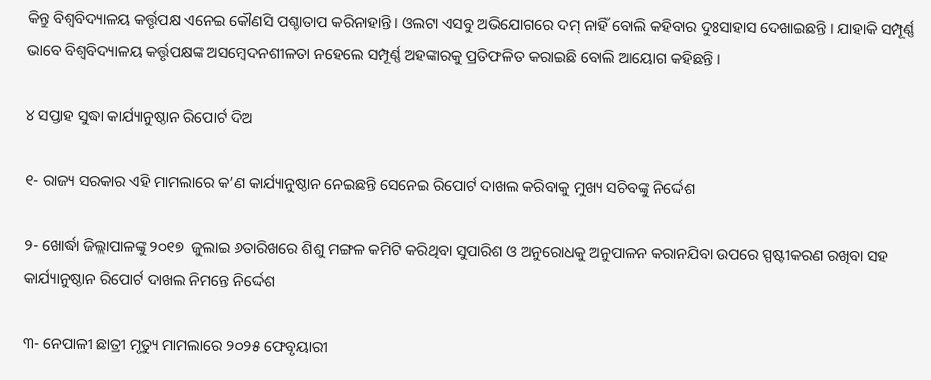କିନ୍ତୁ ବିଶ୍ୱବିଦ୍ୟାଳୟ କର୍ତ୍ତୃପକ୍ଷ ଏନେଇ କୌଣସି ପଶ୍ଚାତାପ କରିନାହାନ୍ତି। ଓଲଟା ଏସବୁ ଅଭିଯୋଗରେ ଦମ୍ ନାହିଁ ବୋଲି କହିବାର ଦୁଃସାହାସ ଦେଖାଇଛନ୍ତି । ଯାହାକି ସମ୍ପୂର୍ଣ୍ଣ ଭାବେ ବିଶ୍ୱବିଦ୍ୟାଳୟ କର୍ତ୍ତୃପକ୍ଷଙ୍କ ଅସମ୍ବେଦନଶୀଳତା ନହେଲେ ସମ୍ପୂର୍ଣ୍ଣ ଅହଙ୍କାରକୁ ପ୍ରତିଫଳିତ କରାଇଛି ବୋଲି ଆୟୋଗ କହିଛନ୍ତି ।

୪ ସପ୍ତାହ ସୁଦ୍ଧା କାର୍ଯ୍ୟାନୁଷ୍ଠାନ ରିପୋର୍ଟ ଦିଅ

୧- ରାଜ୍ୟ ସରକାର ଏହି ମାମଲାରେ କ’ଣ କାର୍ଯ୍ୟାନୁଷ୍ଠାନ ନେଇଛନ୍ତି ସେନେଇ ରିପୋର୍ଟ ଦାଖଲ କରିବାକୁ ମୁଖ୍ୟ ସଚିବଙ୍କୁ ନିର୍ଦ୍ଦେଶ

୨- ଖୋର୍ଦ୍ଧା ଜିଲ୍ଲାପାଳଙ୍କୁ ୨୦୧୭  ଜୁଲାଇ ୬ତାରିଖରେ ଶିଶୁ ମଙ୍ଗଳ କମିଟି କରିଥିବା ସୁପାରିଶ ଓ ଅନୁରୋଧକୁ ଅନୁପାଳନ କରାନଯିବା ଉପରେ ସ୍ପଷ୍ଟୀକରଣ ରଖିବା ସହ କାର୍ଯ୍ୟାନୁଷ୍ଠାନ ରିପୋର୍ଟ ଦାଖଲ ନିମନ୍ତେ ନିର୍ଦ୍ଦେଶ

୩- ନେପାଳୀ ଛାତ୍ରୀ ମୃତ୍ୟୁ ମାମଲାରେ ୨୦୨୫ ଫେବୃୟାରୀ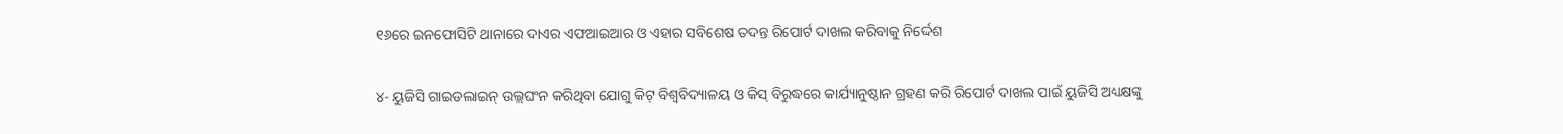୧୬ରେ ଇନଫୋସିଟି ଥାନାରେ ଦାଏର ଏଫଆଇଆର ଓ ଏହାର ସବିଶେଷ ତଦନ୍ତ ରିପୋର୍ଟ ଦାଖଲ କରିବାକୁ ନିର୍ଦ୍ଦେଶ

୪- ୟୁଜିସି ଗାଇଡଲାଇନ୍ ଉଲ୍ଲଘଂନ କରିଥିବା ଯୋଗୁ କିଟ୍ ବିଶ୍ୱବିଦ୍ୟାଳୟ ଓ କିସ୍ ବିରୁଦ୍ଧରେ କାର୍ଯ୍ୟାନୁଷ୍ଠାନ ଗ୍ରହଣ କରି ରିପୋର୍ଟ ଦାଖଲ ପାଇଁ ୟୁଜିସି ଅଧ୍ୟକ୍ଷଙ୍କୁ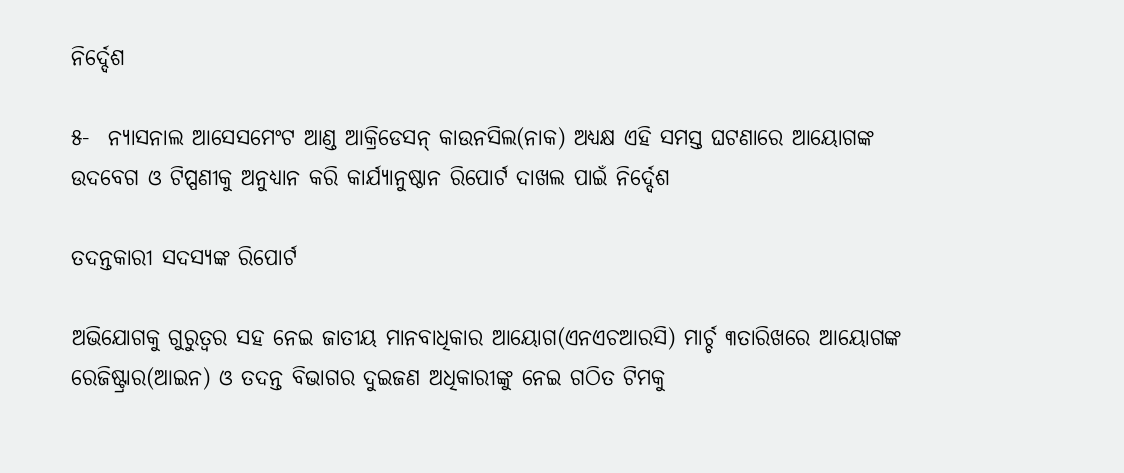ନିର୍ଦ୍ଦେଶ

୫-  ନ୍ୟାସନାଲ ଆସେସମେଂଟ ଆଣ୍ଡ ଆକ୍ରିଡେସନ୍ କାଉନସିଲ(ନାକ) ଅଧ୍ୟକ୍ଷ ଏହି ସମସ୍ତ ଘଟଣାରେ ଆୟୋଗଙ୍କ ଉଦବେଗ ଓ ଟିପ୍ପଣୀକୁ ଅନୁଧ୍ୟାନ କରି କାର୍ଯ୍ୟାନୁଷ୍ଠାନ ରିପୋର୍ଟ ଦାଖଲ ପାଇଁ ନିର୍ଦ୍ଦେଶ

ତଦନ୍ତକାରୀ ସଦସ୍ୟଙ୍କ ରିପୋର୍ଟ

ଅଭିଯୋଗକୁ ଗୁରୁତ୍ୱର ସହ ନେଇ ଜାତୀୟ ମାନବାଧିକାର ଆୟୋଗ(ଏନଏଚଆରସି) ମାର୍ଚ୍ଚ ୩ତାରିଖରେ ଆୟୋଗଙ୍କ ରେଜିଷ୍ଟ୍ରାର(ଆଇନ) ଓ ତଦନ୍ତ ବିଭାଗର ଦୁଇଜଣ ଅଧିକାରୀଙ୍କୁ ନେଇ ଗଠିତ ଟିମକୁ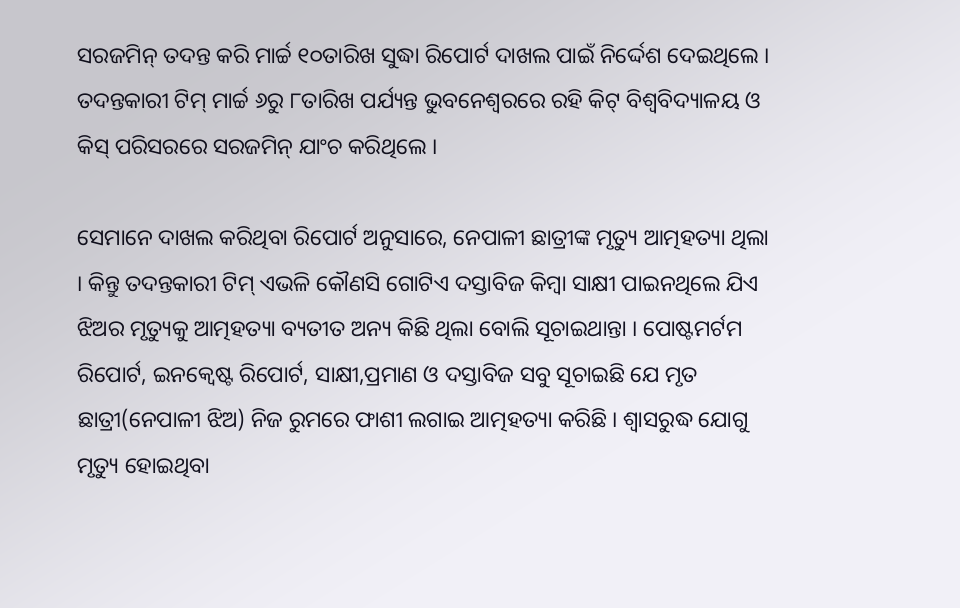ସରଜମିନ୍ ତଦନ୍ତ କରି ମାର୍ଚ୍ଚ ୧୦ତାରିଖ ସୁଦ୍ଧା ରିପୋର୍ଟ ଦାଖଲ ପାଇଁ ନିର୍ଦ୍ଦେଶ ଦେଇଥିଲେ । ତଦନ୍ତକାରୀ ଟିମ୍ ମାର୍ଚ୍ଚ ୬ରୁ ୮ତାରିଖ ପର୍ଯ୍ୟନ୍ତ ଭୁବନେଶ୍ୱରରେ ରହି କିଟ୍ ବିଶ୍ୱବିଦ୍ୟାଳୟ ଓ କିସ୍ ପରିସରରେ ସରଜମିନ୍ ଯାଂଚ କରିଥିଲେ ।

ସେମାନେ ଦାଖଲ କରିଥିବା ରିପୋର୍ଟ ଅନୁସାରେ, ନେପାଳୀ ଛାତ୍ରୀଙ୍କ ମୃତ୍ୟୁ ଆତ୍ମହତ୍ୟା ଥିଲା । କିନ୍ତୁ ତଦନ୍ତକାରୀ ଟିମ୍ ଏଭଳି କୌଣସି ଗୋଟିଏ ଦସ୍ତାବିଜ କିମ୍ବା ସାକ୍ଷୀ ପାଇନଥିଲେ ଯିଏ ଝିଅର ମୃତ୍ୟୁକୁ ଆତ୍ମହତ୍ୟା ବ୍ୟତୀତ ଅନ୍ୟ କିଛି ଥିଲା ବୋଲି ସୂଚାଇଥାନ୍ତା । ପୋଷ୍ଟମର୍ଟମ ରିପୋର୍ଟ, ଇନକ୍ୱେଷ୍ଟ ରିପୋର୍ଟ, ସାକ୍ଷୀ,ପ୍ରମାଣ ଓ ଦସ୍ତାବିଜ ସବୁ ସୂଚାଇଛି ଯେ ମୃତ ଛାତ୍ରୀ(ନେପାଳୀ ଝିଅ) ନିଜ ରୁମରେ ଫାଶୀ ଲଗାଇ ଆତ୍ମହତ୍ୟା କରିଛି । ଶ୍ୱାସରୁଦ୍ଧ ଯୋଗୁ ମୃତ୍ୟୁ ହୋଇଥିବା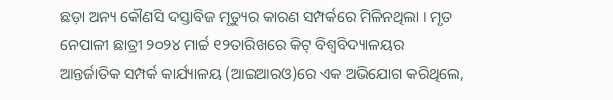ଛଡ଼ା ଅନ୍ୟ କୌଣସି ଦସ୍ତାବିଜ ମୃତ୍ୟୁର କାରଣ ସମ୍ପର୍କରେ ମିଳିନଥିଲା । ମୃତ ନେପାଳୀ ଛାତ୍ରୀ ୨୦୨୪ ମାର୍ଚ୍ଚ ୧୨ତାରିଖରେ କିଟ୍ ବିଶ୍ୱବିଦ୍ୟାଳୟର ଆନ୍ତର୍ଜାତିକ ସମ୍ପର୍କ କାର୍ଯ୍ୟାଳୟ (ଆଇଆରଓ)ରେ ଏକ ଅଭିଯୋଗ କରିଥିଲେ,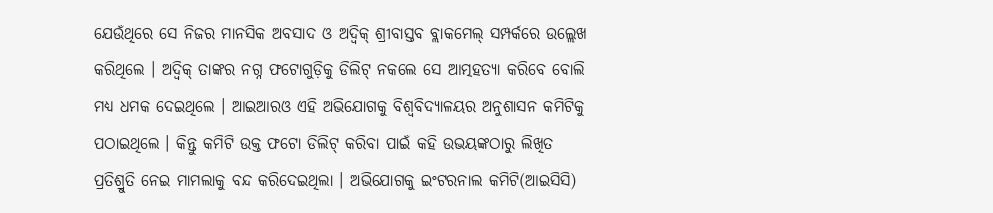ଯେଉଁଥିରେ ସେ ନିଜର ମାନସିକ ଅବସାଦ ଓ ଅଦ୍ୱିକ୍ ଶ୍ରୀବାସ୍ତବ ବ୍ଲାକମେଲ୍ ସମ୍ପର୍କରେ ଉଲ୍ଲେଖ କରିଥିଲେ । ଅଦ୍ୱିକ୍ ତାଙ୍କର ନଗ୍ନ ଫଟୋଗୁଡ଼ିକୁ ଡିଲିଟ୍ ନକଲେ ସେ ଆତ୍ମହତ୍ୟା କରିବେ ବୋଲି ମଧ୍ୟ ଧମକ ଦେଇଥିଲେ । ଆଇଆରଓ ଏହି ଅଭିଯୋଗକୁ ବିଶ୍ୱବିଦ୍ୟାଳୟର ଅନୁଶାସନ କମିଟିକୁ ପଠାଇଥିଲେ । କିନ୍ତୁ କମିଟି ଉକ୍ତ ଫଟୋ ଡିଲିଟ୍ କରିବା ପାଇଁ କହି ଉଭୟଙ୍କଠାରୁ ଲିଖିତ ପ୍ରତିଶ୍ରୁତି ନେଇ ମାମଲାକୁ ବନ୍ଦ କରିଦେଇଥିଲା । ଅଭିଯୋଗକୁ ଇଂଟରନାଲ କମିଟି(ଆଇସିସି)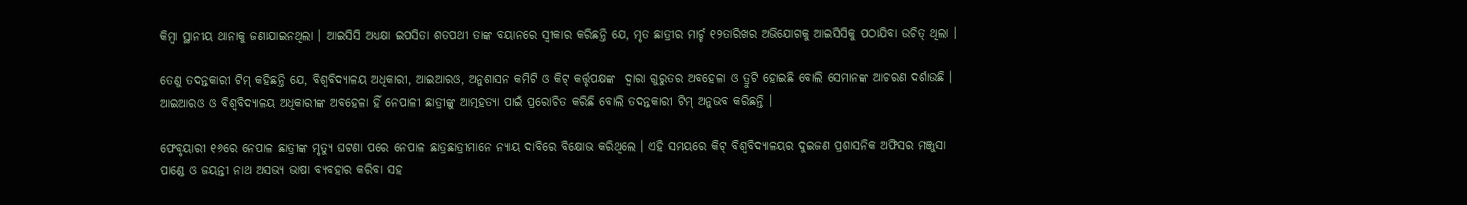କିମ୍ବା ସ୍ଥାନୀୟ ଥାନାକୁ ଜଣାଯାଇନଥିଲା । ଆଇସିସି ଅଧ୍ୟକ୍ଷା ଇପସିତା ଶତପଥୀ ତାଙ୍କ ବୟାନରେ ସ୍ୱୀକାର କରିଛନ୍ତି ଯେ, ମୃତ ଛାତ୍ରୀର ମାର୍ଚ୍ଚ ୧୨ତାରିଖର ଅଭିଯୋଗକୁ ଆଇସିସିକୁ ପଠାଯିବା ଉଚିତ୍ ଥିଲା ।

ତେଣୁ ତଦନ୍ତକାରୀ ଟିମ୍ କହିଛନ୍ତି ଯେ, ବିଶ୍ୱବିଦ୍ୟାଳୟ ଅଧିକାରୀ, ଆଇଆରଓ, ଅନୁଶାସନ କମିଟି ଓ କିଟ୍ କର୍ତ୍ତୃପକ୍ଷଙ୍କ  ଦ୍ୱାରା ଗୁରୁତର ଅବହେଳା ଓ ତ୍ରୁଟି ହୋଇଛି ବୋଲି ସେମାନଙ୍କ ଆଚରଣ ଦର୍ଶାଉଛି । ଆଇଆରଓ ଓ ବିଶ୍ୱବିଦ୍ୟାଳୟ ଅଧିକାରୀଙ୍କ ଅବହେଳା ହିଁ ନେପାଳୀ ଛାତ୍ରୀଙ୍କୁ ଆତ୍ମହତ୍ୟା ପାଇଁ ପ୍ରରୋଚିତ କରିଛି ବୋଲି ତଦନ୍ତକାରୀ ଟିମ୍ ଅନୁଭବ କରିଛନ୍ତି ।

ଫେବୃୟାରୀ ୧୬ରେ ନେପାଳ ଛାତ୍ରୀଙ୍କ ମୃତ୍ୟୁ ଘଟଣା ପରେ ନେପାଳ ଛାତ୍ରଛାତ୍ରୀମାନେ ନ୍ୟାୟ ଦାବିରେ ବିକ୍ଷୋଭ କରିଥିଲେ । ଏହି ସମୟରେ କିଟ୍ ବିଶ୍ୱବିଦ୍ୟାଳୟର ଦୁଇଜଣ ପ୍ରଶାସନିକ ଅଫିସର ମଞ୍ଜୁସା ପାଣ୍ଡେ ଓ ଜୟନ୍ତୀ ନାଥ ଅସଭ୍ୟ ଭାଷା ବ୍ୟବହାର କରିବା ସହ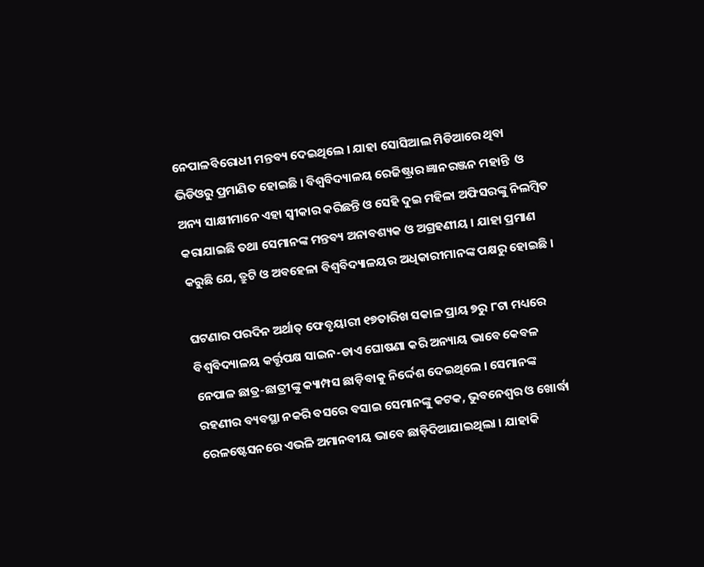ନେପାଳବିରୋଧୀ ମନ୍ତବ୍ୟ ଦେଇଥିଲେ । ଯାହା ସୋସିଆଲ ମିଡିଆରେ ଥିବା ଭିଡିଓରୁ ପ୍ରମାଣିତ ହୋଇଛି । ବିଶ୍ୱବିଦ୍ୟାଳୟ ରେଜିଷ୍ଟ୍ରାର ଜ୍ଞାନରଞ୍ଜନ ମହାନ୍ତି  ଓ ଅନ୍ୟ ସାକ୍ଷୀମାନେ ଏହା ସ୍ୱୀକାର କରିଛନ୍ତି ଓ ସେହି ଦୁଇ ମହିଳା ଅଫିସରଙ୍କୁ ନିଲମ୍ବିତ କରାଯାଇଛି ତଥା ସେମାନଙ୍କ ମନ୍ତବ୍ୟ ଅନାବଶ୍ୟକ ଓ ଅଗ୍ରହଣୀୟ । ଯାହା ପ୍ରମାଣ କରୁଛି ଯେ, ତ୍ରୁଟି ଓ ଅବହେଳା ବିଶ୍ୱବିଦ୍ୟାଳୟର ଅଧିକାରୀମାନଙ୍କ ପକ୍ଷରୁ ହୋଇଛି ।

ଘଟଣାର ପରଦିନ ଅର୍ଥାତ୍ ଫେବୃୟାରୀ ୧୭ତାରିଖ ସକାଳ ପ୍ରାୟ ୭ରୁ ୮ଟା ମଧ୍ୟରେ ବିଶ୍ୱବିଦ୍ୟାଳୟ କର୍ତ୍ତୃପକ୍ଷ ସାଇନ-ଡାଏ ଘୋଷଣା କରି ଅନ୍ୟାୟ ଭାବେ କେବଳ ନେପାଳ ଛାତ୍ର-ଛାତ୍ରୀଙ୍କୁ କ୍ୟାମ୍ପସ ଛାଡ଼ିବାକୁ ନିର୍ଦ୍ଦେଶ ଦେଇଥିଲେ । ସେମାନଙ୍କ ରହଣୀର ବ୍ୟବସ୍ଥା ନକରି ବସରେ ବସାଇ ସେମାନଙ୍କୁ କଟକ, ଭୁବନେଶ୍ୱର ଓ ଖୋର୍ଦ୍ଧା ରେଳଷ୍ଟେସନରେ ଏଭଳି ଅମାନବୀୟ ଭାବେ ଛାଡ଼ିଦିଆଯାଇଥିଲା । ଯାହାକି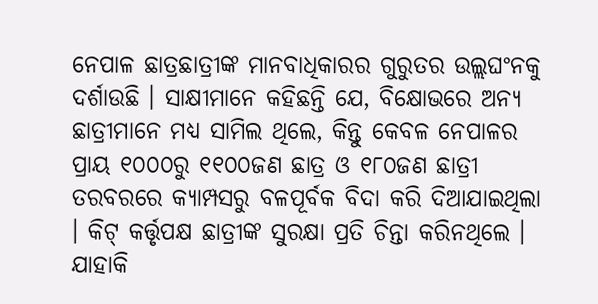ନେପାଳ ଛାତ୍ରଛାତ୍ରୀଙ୍କ ମାନବାଧିକାରର ଗୁରୁତର ଉଲ୍ଲଘଂନକୁ ଦର୍ଶାଉଛି । ସାକ୍ଷୀମାନେ କହିଛନ୍ତି ଯେ, ବିକ୍ଷୋଭରେ ଅନ୍ୟ ଛାତ୍ରୀମାନେ ମଧ୍ୟ ସାମିଲ ଥିଲେ, କିନ୍ତୁ କେବଳ ନେପାଳର ପ୍ରାୟ ୧୦୦୦ରୁ ୧୧୦୦ଜଣ ଛାତ୍ର ଓ ୧୮୦ଜଣ ଛାତ୍ରୀ ତରବରରେ କ୍ୟାମ୍ପସରୁ ବଳପୂର୍ବକ ବିଦା କରି ଦିଆଯାଇଥିଲା । କିଟ୍ କର୍ତ୍ତୃପକ୍ଷ ଛାତ୍ରୀଙ୍କ ସୁରକ୍ଷା ପ୍ରତି ଚିନ୍ତା କରିନଥିଲେ । ଯାହାକି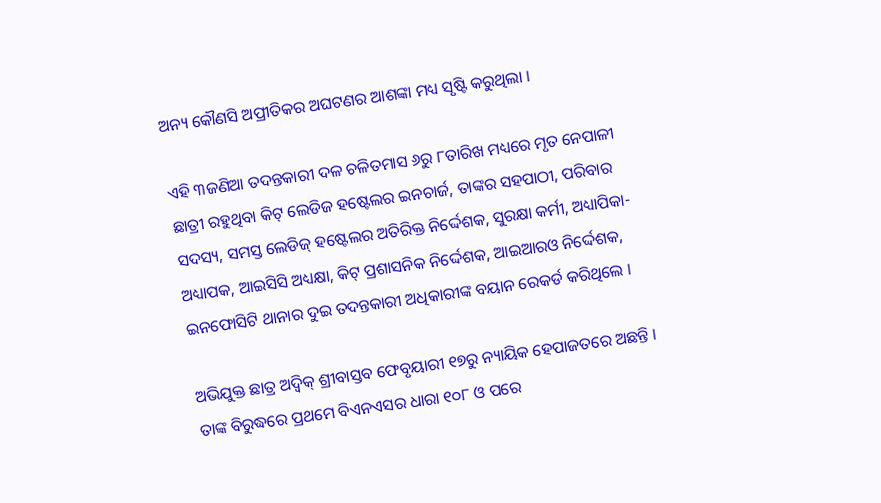ଅନ୍ୟ କୌଣସି ଅପ୍ରୀତିକର ଅଘଟଣର ଆଶଙ୍କା ମଧ୍ୟ ସୃଷ୍ଟି କରୁଥିଲା ।

ଏହି ୩ଜଣିଆ ତଦନ୍ତକାରୀ ଦଳ ଚଳିତମାସ ୬ରୁ ୮ତାରିଖ ମଧ୍ୟରେ ମୃତ ନେପାଳୀ ଛାତ୍ରୀ ରହୁଥିବା କିଟ୍ ଲେଡିଜ ହଷ୍ଟେଲର ଇନଚାର୍ଜ, ତାଙ୍କର ସହପାଠୀ, ପରିବାର ସଦସ୍ୟ, ସମସ୍ତ ଲେଡିଜ୍ ହଷ୍ଟେଲର ଅତିରିକ୍ତ ନିର୍ଦ୍ଦେଶକ, ସୁରକ୍ଷା କର୍ମୀ, ଅଧ୍ୟାପିକା-ଅଧ୍ୟାପକ, ଆଇସିସି ଅଧ୍ୟକ୍ଷା, କିଟ୍ ପ୍ରଶାସନିକ ନିର୍ଦ୍ଦେଶକ, ଆଇଆରଓ ନିର୍ଦ୍ଦେଶକ, ଇନଫୋସିଟି ଥାନାର ଦୁଇ ତଦନ୍ତକାରୀ ଅଧିକାରୀଙ୍କ ବୟାନ ରେକର୍ଡ କରିଥିଲେ ।

ଅଭିଯୁକ୍ତ ଛାତ୍ର ଅଦ୍ୱିକ୍ ଶ୍ରୀବାସ୍ତବ ଫେବୃୟାରୀ ୧୭ରୁ ନ୍ୟାୟିକ ହେପାଜତରେ ଅଛନ୍ତି । ତାଙ୍କ ବିରୁଦ୍ଧରେ ପ୍ରଥମେ ବିଏନଏସର ଧାରା ୧୦୮ ଓ ପରେ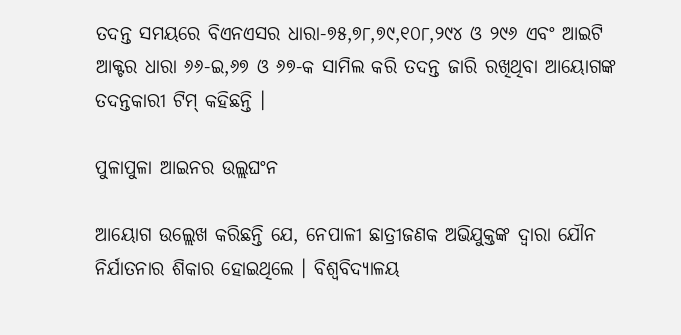ତଦନ୍ତ ସମୟରେ ବିଏନଏସର ଧାରା-୭୫,୭୮,୭୯,୧୦୮,୨୯୪ ଓ ୨୯୬ ଏବଂ ଆଇଟି ଆକ୍ଟର ଧାରା ୬୬-ଇ,୬୭ ଓ ୬୭-କ ସାମିଲ କରି ତଦନ୍ତ ଜାରି ରଖିଥିବା ଆୟୋଗଙ୍କ ତଦନ୍ତକାରୀ ଟିମ୍ କହିଛନ୍ତି ।

ପୁଳାପୁଳା ଆଇନର ଉଲ୍ଲଘଂନ

ଆୟୋଗ ଉଲ୍ଲେଖ କରିଛନ୍ତି ଯେ, ନେପାଳୀ ଛାତ୍ରୀଜଣକ ଅଭିଯୁକ୍ତଙ୍କ ଦ୍ୱାରା ଯୌନ ନିର୍ଯାତନାର ଶିକାର ହୋଇଥିଲେ । ବିଶ୍ୱବିଦ୍ୟାଳୟ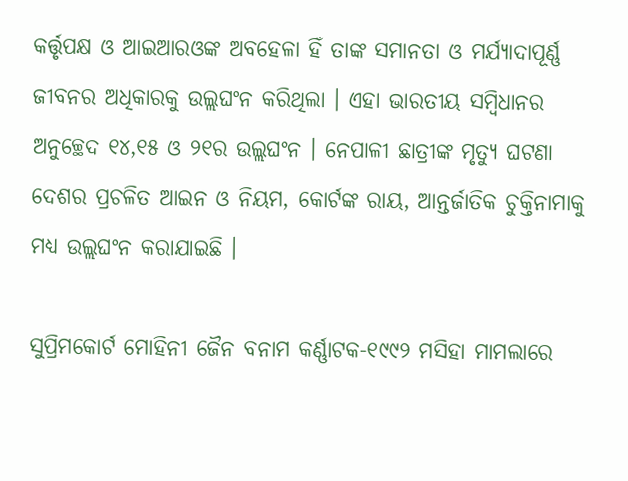କର୍ତ୍ତୃପକ୍ଷ ଓ ଆଇଆରଓଙ୍କ ଅବହେଳା ହିଁ ତାଙ୍କ ସମାନତା ଓ ମର୍ଯ୍ୟାଦାପୂର୍ଣ୍ଣ ଜୀବନର ଅଧିକାରକୁ ଉଲ୍ଲଘଂନ କରିଥିଲା । ଏହା ଭାରତୀୟ ସମ୍ବିଧାନର ଅନୁଚ୍ଛେଦ ୧୪,୧୫ ଓ ୨୧ର ଉଲ୍ଲଘଂନ । ନେପାଳୀ ଛାତ୍ରୀଙ୍କ ମୃତ୍ୟୁ ଘଟଣା ଦେଶର ପ୍ରଚଳିତ ଆଇନ ଓ ନିୟମ, କୋର୍ଟଙ୍କ ରାୟ, ଆନ୍ତର୍ଜାତିକ ଚୁକ୍ତିନାମାକୁ ମଧ୍ୟ ଉଲ୍ଲଘଂନ କରାଯାଇଛି ।

ସୁପ୍ରିମକୋର୍ଟ ମୋହିନୀ ଜୈନ ବନାମ କର୍ଣ୍ଣାଟକ-୧୯୯୨ ମସିହା ମାମଲାରେ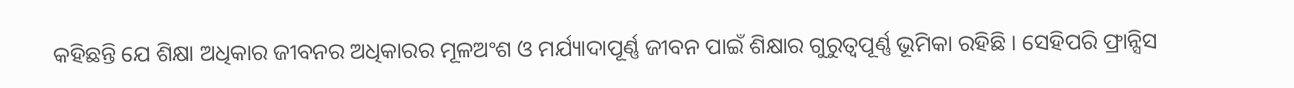କହିଛନ୍ତି ଯେ ଶିକ୍ଷା ଅଧିକାର ଜୀବନର ଅଧିକାରର ମୂଳଅଂଶ ଓ ମର୍ଯ୍ୟାଦାପୂର୍ଣ୍ଣ ଜୀବନ ପାଇଁ ଶିକ୍ଷାର ଗୁରୁତ୍ୱପୂର୍ଣ୍ଣ ଭୂମିକା ରହିଛି । ସେହିପରି ଫ୍ରାନ୍ସିସ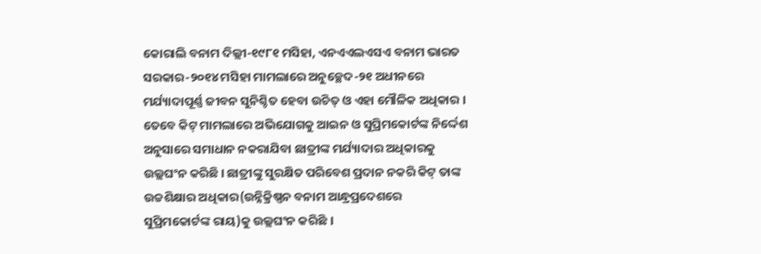କୋରାଲି ବନାମ ଦିଲ୍ଲୀ-୧୯୮୧ ମସିହା, ଏନଏଏଲଏସଏ ବନାମ ଭାରତ ସରକାର-୨୦୧୪ ମସିହା ମାମଲାରେ ଅନୁଚ୍ଛେଦ-୨୧ ଅଧୀନରେ ମର୍ଯ୍ୟାଦାପୂର୍ଣ୍ଣ ଜୀବନ ସୁନିଶ୍ଚିତ ହେବା ଉଚିତ୍ ଓ ଏହା ମୌଳିକ ଅଧିକାର । ତେବେ କିଟ୍ ମାମଲାରେ ଅଭିଯୋଗକୁ ଆଇନ ଓ ସୁପ୍ରିମକୋର୍ଟଙ୍କ ନିର୍ଦ୍ଦେଶ ଅନୁସାରେ ସମାଧାନ ନକରାଯିବା ଛାତ୍ରୀଙ୍କ ମର୍ଯ୍ୟାଦାର ଅଧିକାରକୁ ଉଲ୍ଲଘଂନ କରିଛି । ଛାତ୍ରୀଙ୍କୁ ସୁରକ୍ଷିତ ପରିବେଶ ପ୍ରଦାନ ନକରି କିଟ୍ ତାଙ୍କ ଉଚ୍ଚଶିକ୍ଷାର ଅଧିକାର(ଉନ୍ନିକ୍ରିଷ୍ଣନ ବନାମ ଆନ୍ଧ୍ରପ୍ରଦେଶରେ ସୁପ୍ରିମକୋର୍ଟଙ୍କ ରାୟ)କୁ ଉଲ୍ଲଘଂନ କରିଛି ।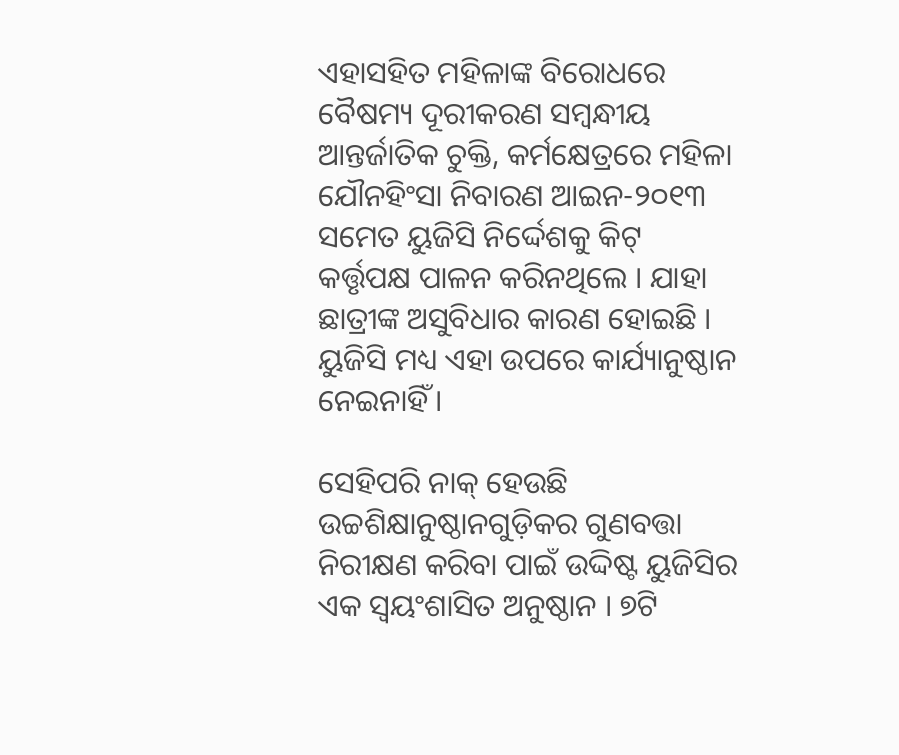ଏହାସହିତ ମହିଳାଙ୍କ ବିରୋଧରେ ବୈଷମ୍ୟ ଦୂରୀକରଣ ସମ୍ବନ୍ଧୀୟ ଆନ୍ତର୍ଜାତିକ ଚୁକ୍ତି, କର୍ମକ୍ଷେତ୍ରରେ ମହିଳା ଯୌନହିଂସା ନିବାରଣ ଆଇନ-୨୦୧୩ ସମେତ ୟୁଜିସି ନିର୍ଦ୍ଦେଶକୁ କିଟ୍ କର୍ତ୍ତୃପକ୍ଷ ପାଳନ କରିନଥିଲେ । ଯାହା ଛାତ୍ରୀଙ୍କ ଅସୁବିଧାର କାରଣ ହୋଇଛି । ୟୁଜିସି ମଧ୍ୟ ଏହା ଉପରେ କାର୍ଯ୍ୟାନୁଷ୍ଠାନ ନେଇନାହିଁ ।

ସେହିପରି ନାକ୍ ହେଉଛି ଉଚ୍ଚଶିକ୍ଷାନୁଷ୍ଠାନଗୁଡ଼ିକର ଗୁଣବତ୍ତା ନିରୀକ୍ଷଣ କରିବା ପାଇଁ ଉଦ୍ଦିଷ୍ଟ ୟୁଜିସିର ଏକ ସ୍ୱୟଂଶାସିତ ଅନୁଷ୍ଠାନ । ୭ଟି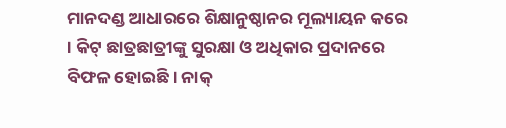ମାନଦଣ୍ଡ ଆଧାରରେ ଶିକ୍ଷାନୁଷ୍ଠାନର ମୂଲ୍ୟାୟନ କରେ । କିଟ୍ ଛାତ୍ରଛାତ୍ରୀଙ୍କୁ ସୁରକ୍ଷା ଓ ଅଧିକାର ପ୍ରଦାନରେ ବିଫଳ ହୋଇଛି । ନାକ୍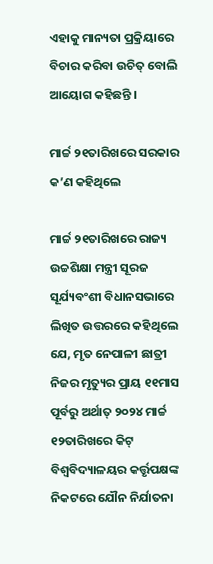ଏହାକୁ ମାନ୍ୟତା ପ୍ରକ୍ରିୟାରେ ବିଚାର କରିବା ଉଚିତ୍ ବୋଲି ଆୟୋଗ କହିଛନ୍ତି ।

ମାର୍ଚ୍ଚ ୨୧ତାରିଖରେ ସରକାର କ’ଣ କହିଥିଲେ

ମାର୍ଚ୍ଚ ୨୧ତାରିଖରେ ରାଜ୍ୟ ଉଚ୍ଚଶିକ୍ଷା ମନ୍ତ୍ରୀ ସୂରଜ ସୂର୍ଯ୍ୟବଂଶୀ ବିଧାନସଭାରେ ଲିଖିତ ଉତ୍ତରରେ କହିଥିଲେ ଯେ, ମୃତ ନେପାଳୀ ଛାତ୍ରୀ ନିଜର ମୃତ୍ୟୁର ପ୍ରାୟ ୧୧ମାସ ପୂର୍ବରୁ ଅର୍ଥାତ୍ ୨୦୨୪ ମାର୍ଚ୍ଚ ୧୨ତାରିଖରେ କିଟ୍ ବିଶ୍ୱବିଦ୍ୟାଳୟର କର୍ତ୍ତୃପକ୍ଷଙ୍କ ନିକଟରେ ଯୌନ ନିର୍ଯାତନା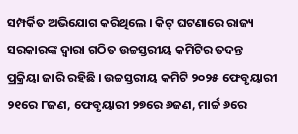ସମ୍ପର୍କିତ ଅଭିଯୋଗ କରିଥିଲେ । କିଟ୍ ଘଟଣାରେ ରାଜ୍ୟ ସରକାରଙ୍କ ଦ୍ୱାରା ଗଠିତ ଉଚ୍ଚସ୍ତରୀୟ କମିଟିର ତଦନ୍ତ ପ୍ରକ୍ରିୟା ଜାରି ରହିଛି । ଉଚ୍ଚସ୍ତରୀୟ କମିଟି ୨୦୨୫ ଫେବୃୟାରୀ ୨୧ରେ ୮ଜଣ, ଫେବୃୟାରୀ ୨୭ରେ ୬ଜଣ, ମାର୍ଚ୍ଚ ୬ରେ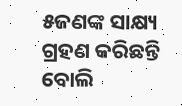୫ଜଣଙ୍କ ସାକ୍ଷ୍ୟ ଗ୍ରହଣ କରିଛନ୍ତି ବୋଲି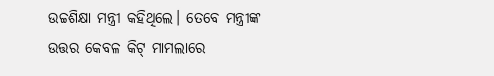ଉଚ୍ଚଶିକ୍ଷା ମନ୍ତ୍ରୀ କହିଥିଲେ। ତେବେ ମନ୍ତ୍ରୀଙ୍କ ଉତ୍ତର କେବଳ କିଟ୍ ମାମଲାରେ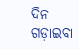ଦିନ ଗଡ଼ାଇବା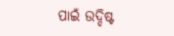ପାଇଁ ଉଦ୍ଦିଷ୍ଟ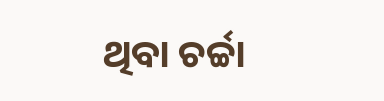ଥିବା ଚର୍ଚ୍ଚା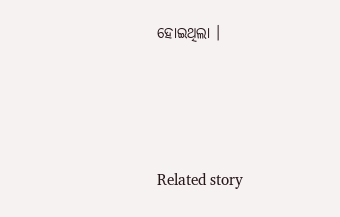ହୋଇଥିଲା ।





Related story